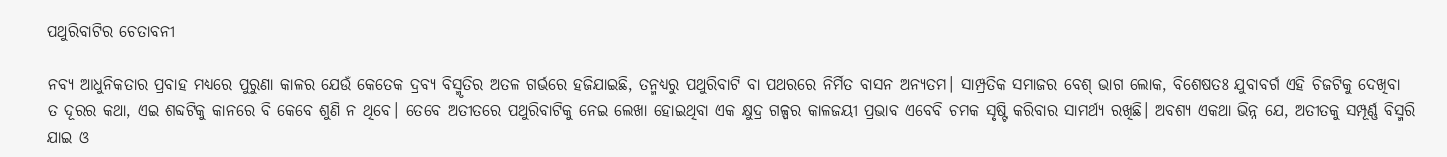ପଥୁରିବାଟିର ଚେତାବନୀ

ନବ୍ୟ ଆଧୁନିକତାର ପ୍ରବାହ ମଧ୍ୟରେ ପୁରୁଣା କାଳର ଯେଉଁ କେତେକ ଦ୍ରବ୍ୟ ବିସ୍ମୃତିର ଅତଳ ଗର୍ଭରେ ହଜିଯାଇଛି, ତନ୍ମଧ୍ୟରୁ ପଥୁରିବାଟି ବା ପଥରରେ ନିର୍ମିତ ବାସନ ଅନ୍ୟତମ। ସାମ୍ପ୍ରତିକ ସମାଜର ବେଶ୍‌ ଭାଗ ଲୋକ, ବିଶେଷତଃ ଯୁବାବର୍ଗ ଏହି ଚିଜଟିକୁ ଦେଖିବା ତ ଦୂରର କଥା, ଏଇ ଶବ୍ଦଟିକୁ କାନରେ ବି କେବେ ଶୁଣି ନ ଥିବେ। ତେବେ ଅତୀତରେ ପଥୁରିବାଟିକୁ ନେଇ ଲେଖା ହୋଇଥିବା ଏକ କ୍ଷୁଦ୍ର ଗଳ୍ପର କାଳଜୟୀ ପ୍ରଭାବ ଏବେବି ଚମକ ସୃଷ୍ଟି କରିବାର ସାମର୍ଥ୍ୟ ରଖିଛି। ଅବଶ୍ୟ ଏକଥା ଭିନ୍ନ ଯେ, ଅତୀତକୁ ସମ୍ପୂର୍ଣ୍ଣ ବିସ୍ମରି ଯାଇ ଓ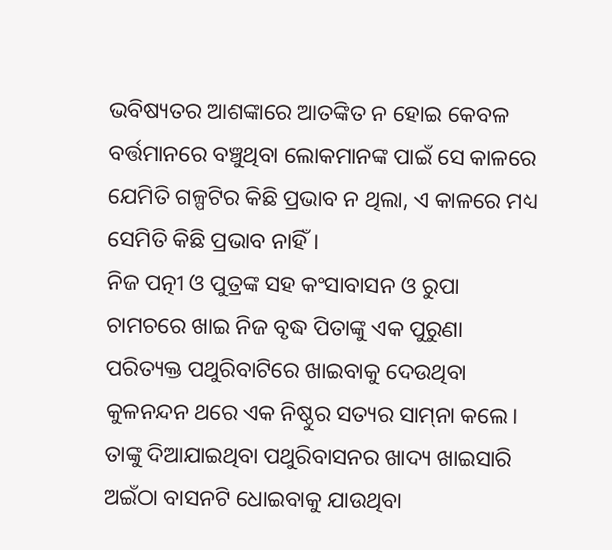ଭବିଷ୍ୟତର ଆଶଙ୍କାରେ ଆତଙ୍କିତ ନ ହୋଇ କେବଳ ବର୍ତ୍ତମାନରେ ବଞ୍ଚୁଥିବା ଲୋକମାନଙ୍କ ପାଇଁ ସେ କାଳରେ ଯେମିତି ଗଳ୍ପଟିର କିଛି ପ୍ରଭାବ ନ ଥିଲା, ଏ କାଳରେ ମଧ୍ୟ ସେମିତି କିଛି ପ୍ରଭାବ ନାହିଁ।
ନିଜ ପତ୍ନୀ ଓ ପୁତ୍ରଙ୍କ ସହ କଂସାବାସନ ଓ ରୁପା ଚାମଚରେ ଖାଇ ନିଜ ବୃଦ୍ଧ ପିତାଙ୍କୁ ଏକ ପୁରୁଣା ପରିତ୍ୟକ୍ତ ପଥୁରିବାଟିରେ ଖାଇବାକୁ ଦେଉଥିବା କୁଳନନ୍ଦନ ଥରେ ଏକ ନିଷ୍ଠୁର ସତ୍ୟର ସାମ୍‌ନା କଲେ। ତାଙ୍କୁ ଦିଆଯାଇଥିବା ପଥୁରିବାସନର ଖାଦ୍ୟ ଖାଇସାରି ଅଇଁଠା ବାସନଟି ଧୋଇବାକୁ ଯାଉଥିବା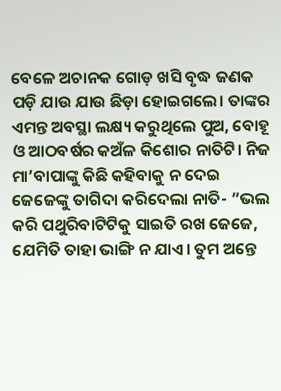ବେଳେ ଅଚାନକ ଗୋଡ଼ ଖସି ବୃଦ୍ଧ ଜଣକ ପଡ଼ି ଯାଉ ଯାଉ ଛିଡ଼ା ହୋଇଗଲେ। ତାଙ୍କର ଏମନ୍ତ ଅବସ୍ଥା ଲକ୍ଷ୍ୟ କରୁଥିଲେ ପୁଅ, ବୋହୂ ଓ ଆଠବର୍ଷର କଅଁଳ କିଶୋର ନାତିଟି। ନିଜ ମା’ବାପାଙ୍କୁ କିଛି କହିବାକୁ ନ ଦେଇ ଜେଜେଙ୍କୁ ତାଗିଦା କରିଦେଲା ନାତି- ”ଭଲ କରି ପଥୁରିବାଟିଟିକୁ ସାଇତି ରଖ ଜେଜେ, ଯେମିତି ତାହା ଭାଙ୍ଗି ନ ଯାଏ। ତୁମ ଅନ୍ତେ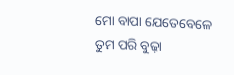ମୋ ବାପା ଯେତେବେଳେ ତୁମ ପରି ବୁଢ଼ା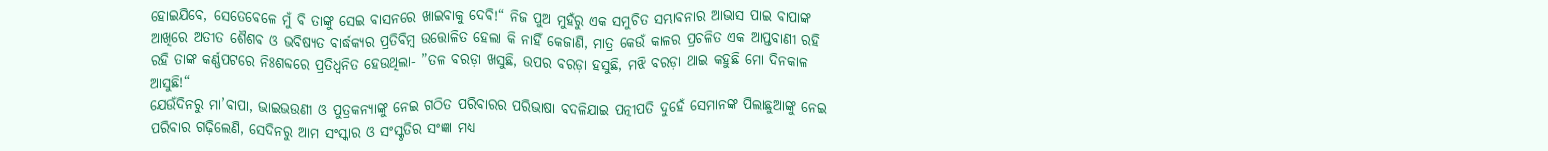ହୋଇଯିବେ, ସେତେବେଳେ ମୁଁ ବି ତାଙ୍କୁ ସେଇ ବାସନରେ ଖାଇବାକୁ ଦେବି!“ ନିଜ ପୁଅ ମୁହଁରୁ ଏକ ସମୁଚିତ ସମ୍ଭାବନାର ଆଭାସ ପାଇ ବାପାଙ୍କ ଆଖିରେ ଅତୀତ ଶୈଶବ ଓ ଭବିଷ୍ୟତ ବାର୍ଦ୍ଧକ୍ୟର ପ୍ରତିବିମ୍ବ ଉତ୍ତୋଳିତ ହେଲା କି ନାହିଁ କେଜାଣି, ମାତ୍ର କେଉଁ କାଳର ପ୍ରଚଳିତ ଏକ ଆପ୍ତବାଣୀ ରହି ରହି ତାଙ୍କ କର୍ଣ୍ଣପଟରେ ନିଃଶବ୍ଦରେ ପ୍ରତିଧ୍ୱନିତ ହେଉଥିଲା- ”ତଳ ବରଡ଼ା ଖସୁଛି, ଉପର ବରଡ଼ା ହସୁଛି, ମଝି ବରଡ଼ା ଥାଇ କହୁଛି ମୋ ଦିନକାଳ ଆସୁଛି!“
ଯେଉଁଦିନରୁ ମା’ବାପା, ଭାଇଭଉଣୀ ଓ ପୁତ୍ରକନ୍ୟାଙ୍କୁ ନେଇ ଗଠିତ ପରିବାରର ପରିଭାଷା ବଦଳିଯାଇ ପତ୍ନୀପତି ଦୁହେଁ ସେମାନଙ୍କ ପିଲାଛୁଆଙ୍କୁ ନେଇ ପରିବାର ଗଢ଼ିଲେଣି, ସେଦିନରୁ ଆମ ସଂସ୍କାର ଓ ସଂସ୍କୃତିର ସଂଜ୍ଞା ମଧ୍ୟ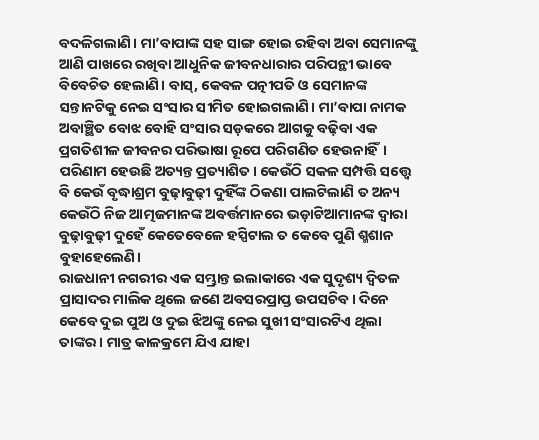ବଦଳିଗଲାଣି। ମା’ବାପାଙ୍କ ସହ ସାଙ୍ଗ ହୋଇ ରହିବା ଅବା ସେମାନଙ୍କୁ ଆଣି ପାଖରେ ରଖିବା ଆଧୁନିକ ଜୀବନଧାରାର ପରିପନ୍ଥୀ ଭାବେ ବିବେଚିତ ହେଲାଣି। ବାସ୍‌, କେବଳ ପତ୍ନୀପତି ଓ ସେମାନଙ୍କ ସନ୍ତାନଟିକୁ ନେଇ ସଂସାର ସୀମିତ ହୋଇଗଲାଣି। ମା’ବାପା ନାମକ ଅବାଞ୍ଛିତ ବୋଝ ବୋହି ସଂସାର ସଡ଼କରେ ଆଗକୁ ବଢ଼ିବା ଏକ ପ୍ରଗତିଶୀଳ ଜୀବନର ପରିଭାଷା ରୂପେ ପରିଗଣିତ ହେଉନାହିଁ। ପରିଣାମ ହେଉଛି ଅତ୍ୟନ୍ତ ପ୍ରତ୍ୟାଶିତ। କେଉଁଠି ସକଳ ସମ୍ପତ୍ତି ସତ୍ତ୍ୱେ ବି କେଉଁ ବୃଦ୍ଧାଶ୍ରମ ବୁଢ଼ାବୁଢ଼ୀ ଦୁହିଁଙ୍କ ଠିକଣା ପାଲଟିଲାଣି ତ ଅନ୍ୟ କେଉଁଠି ନିଜ ଆତ୍ମଜମାନଙ୍କ ଅବର୍ତ୍ତମାନରେ ଭଡ଼ାଟିଆମାନଙ୍କ ଦ୍ୱାରା ବୁଢ଼ାବୁଢ଼ୀ ଦୁହେଁ କେତେବେଳେ ହସ୍ପିଟାଲ ତ କେବେ ପୁଣି ଶ୍ମଶାନ ବୁହାହେଲେଣି।
ରାଜଧାନୀ ନଗରୀର ଏକ ସମ୍ଭ୍ରାନ୍ତ ଇଲାକାରେ ଏକ ସୁଦୃଶ୍ୟ ଦ୍ୱିତଳ ପ୍ରାସାଦର ମାଲିକ ଥିଲେ ଜଣେ ଅବସରପ୍ରାପ୍ତ ଉପସଚିବ। ଦିନେ କେବେ ଦୁଇ ପୁଅ ଓ ଦୁଇ ଝିଅଙ୍କୁ ନେଇ ସୁଖୀ ସଂସାରଟିଏ ଥିଲା ତାଙ୍କର। ମାତ୍ର କାଳକ୍ରମେ ଯିଏ ଯାହା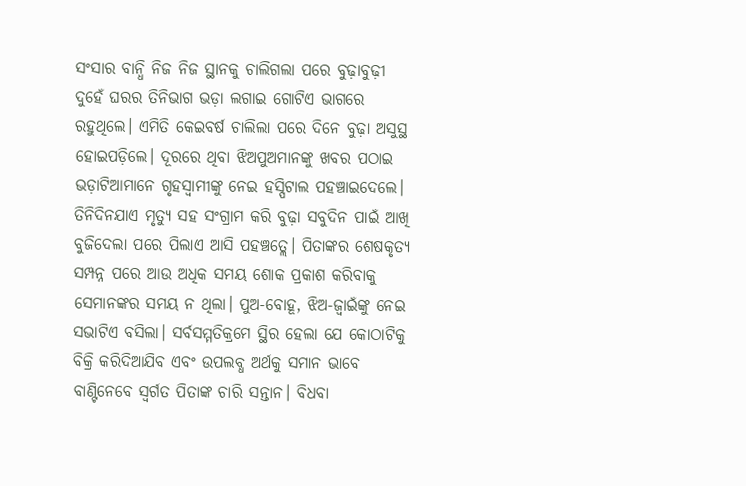ସଂସାର ବାନ୍ଧି ନିଜ ନିଜ ସ୍ଥାନକୁ ଚାଲିଗଲା ପରେ ବୁଢ଼ାବୁଢ଼ୀ ଦୁହେଁ ଘରର ତିନିଭାଗ ଭଡ଼ା ଲଗାଇ ଗୋଟିଏ ଭାଗରେ ରହୁଥିଲେ। ଏମିତି କେଇବର୍ଷ ଚାଲିଲା ପରେ ଦିନେ ବୁଢ଼ା ଅସୁସ୍ଥ ହୋଇପଡ଼ିଲେ। ଦୂରରେ ଥିବା ଝିଅପୁଅମାନଙ୍କୁ ଖବର ପଠାଇ ଭଡ଼ାଟିଆମାନେ ଗୃହସ୍ବାମୀଙ୍କୁ ନେଇ ହସ୍ପିଟାଲ ପହଞ୍ଚାଇଦେଲେ। ତିନିଦିନଯାଏ ମୃତ୍ୟୁ ସହ ସଂଗ୍ରାମ କରି ବୁଢ଼ା ସବୁଦିନ ପାଇଁ ଆଖି ବୁଜିଦେଲା ପରେ ପିଲାଏ ଆସି ପହଞ୍ଚତ୍ଲେ। ପିତାଙ୍କର ଶେଷକୃତ୍ୟ ସମ୍ପନ୍ନ ପରେ ଆଉ ଅଧିକ ସମୟ ଶୋକ ପ୍ରକାଶ କରିବାକୁ ସେମାନଙ୍କର ସମୟ ନ ଥିଲା। ପୁଅ-ବୋହୂ, ଝିଅ-ଜ୍ୱାଇଁଙ୍କୁ ନେଇ ସଭାଟିଏ ବସିଲା। ସର୍ବସମ୍ମତିକ୍ରମେ ସ୍ଥିର ହେଲା ଯେ କୋଠାଟିକୁ ବିକ୍ରି କରିଦିଆଯିବ ଏବଂ ଉପଲବ୍ଧ ଅର୍ଥକୁ ସମାନ ଭାବେ ବାଣ୍ଟିନେବେ ସ୍ବର୍ଗତ ପିତାଙ୍କ ଚାରି ସନ୍ତାନ। ବିଧବା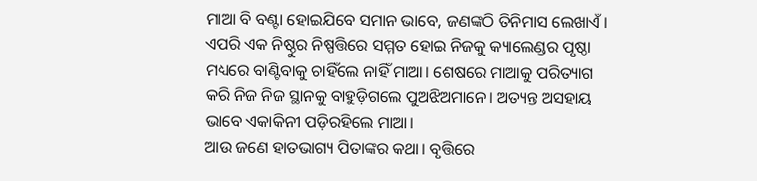ମାଆ ବି ବଣ୍ଟା ହୋଇଯିବେ ସମାନ ଭାବେ, ଜଣଙ୍କଠି ତିନିମାସ ଲେଖାଏଁ। ଏପରି ଏକ ନିଷ୍ଠୁର ନିଷ୍ପତ୍ତିରେ ସମ୍ମତ ହୋଇ ନିଜକୁ କ୍ୟାଲେଣ୍ଡର ପୃଷ୍ଠା ମଧ୍ୟରେ ବାଣ୍ଟିବାକୁ ଚାହିଁଲେ ନାହିଁ ମାଆ। ଶେଷରେ ମାଆକୁ ପରିତ୍ୟାଗ କରି ନିଜ ନିଜ ସ୍ଥାନକୁ ବାହୁଡ଼ିଗଲେ ପୁଅଝିଅମାନେ। ଅତ୍ୟନ୍ତ ଅସହାୟ ଭାବେ ଏକାକିନୀ ପଡ଼ିରହିଲେ ମାଆ।
ଆଉ ଜଣେ ହାତଭାଗ୍ୟ ପିତାଙ୍କର କଥା। ବୃତ୍ତିରେ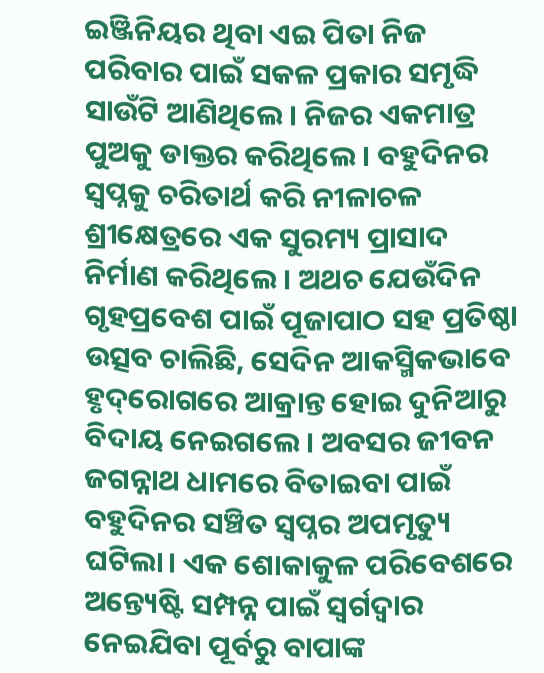ଇଞ୍ଜିନିୟର ଥିବା ଏଇ ପିତା ନିଜ ପରିବାର ପାଇଁ ସକଳ ପ୍ରକାର ସମୃଦ୍ଧି ସାଉଁଟି ଆଣିଥିଲେ। ନିଜର ଏକମାତ୍ର ପୁଅକୁ ଡାକ୍ତର କରିଥିଲେ। ବହୁଦିନର ସ୍ବପ୍ନକୁ ଚରିତାର୍ଥ କରି ନୀଳାଚଳ ଶ୍ରୀକ୍ଷେତ୍ରରେ ଏକ ସୁରମ୍ୟ ପ୍ରାସାଦ ନିର୍ମାଣ କରିଥିଲେ। ଅଥଚ ଯେଉଁଦିନ ଗୃହପ୍ରବେଶ ପାଇଁ ପୂଜାପାଠ ସହ ପ୍ରତିଷ୍ଠା ଉତ୍ସବ ଚାଲିଛି, ସେଦିନ ଆକସ୍ମିକଭାବେ ହୃଦ୍‌ରୋଗରେ ଆକ୍ରାନ୍ତ ହୋଇ ଦୁନିଆରୁ ବିଦାୟ ନେଇଗଲେ। ଅବସର ଜୀବନ ଜଗନ୍ନାଥ ଧାମରେ ବିତାଇବା ପାଇଁ ବହୁଦିନର ସଞ୍ଚିତ ସ୍ବପ୍ନର ଅପମୃତ୍ୟୁ ଘଟିଲା। ଏକ ଶୋକାକୁଳ ପରିବେଶରେ ଅନ୍ତ୍ୟେଷ୍ଟି ସମ୍ପନ୍ନ ପାଇଁ ସ୍ବର୍ଗଦ୍ୱାର ନେଇଯିବା ପୂର୍ବରୁ ବାପାଙ୍କ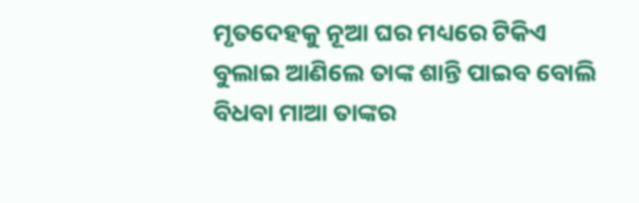ମୃତଦେହକୁ ନୂଆ ଘର ମଧ୍ୟରେ ଟିକିଏ ବୁଲାଇ ଆଣିଲେ ତାଙ୍କ ଶାନ୍ତି ପାଇବ ବୋଲି ବିଧବା ମାଆ ତାଙ୍କର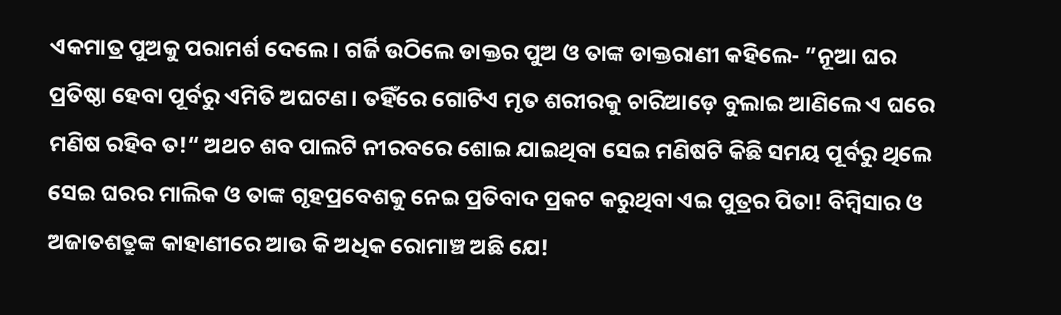ଏକମାତ୍ର ପୁଅକୁ ପରାମର୍ଶ ଦେଲେ। ଗର୍ଜି ଉଠିଲେ ଡାକ୍ତର ପୁଅ ଓ ତାଙ୍କ ଡାକ୍ତରାଣୀ କହିଲେ- ”ନୂଆ ଘର ପ୍ରତିଷ୍ଠା ହେବା ପୂର୍ବରୁ ଏମିତି ଅଘଟଣ। ତହିଁରେ ଗୋଟିଏ ମୃତ ଶରୀରକୁ ଚାରିଆଡ଼େ ବୁଲାଇ ଆଣିଲେ ଏ ଘରେ ମଣିଷ ରହିବ ତ!“ ଅଥଚ ଶବ ପାଲଟି ନୀରବରେ ଶୋଇ ଯାଇଥିବା ସେଇ ମଣିଷଟି କିଛି ସମୟ ପୂର୍ବରୁ ଥିଲେ ସେଇ ଘରର ମାଲିକ ଓ ତାଙ୍କ ଗୃହପ୍ରବେଶକୁ ନେଇ ପ୍ରତିବାଦ ପ୍ରକଟ କରୁଥିବା ଏଇ ପୁତ୍ରର ପିତା! ବିମ୍ବିସାର ଓ ଅଜାତଶତ୍ରୁଙ୍କ କାହାଣୀରେ ଆଉ କି ଅଧିକ ରୋମାଞ୍ଚ ଅଛି ଯେ!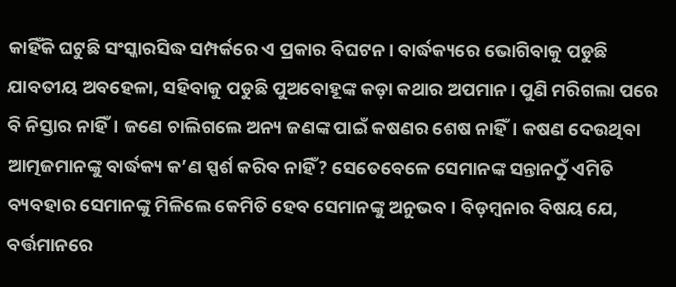କାହିଁକି ଘଟୁଛି ସଂସ୍କାରସିଦ୍ଧ ସମ୍ପର୍କରେ ଏ ପ୍ରକାର ବିଘଟନ। ବାର୍ଦ୍ଧକ୍ୟରେ ଭୋଗିବାକୁ ପଡୁଛି ଯାବତୀୟ ଅବହେଳା, ସହିବାକୁ ପଡୁଛି ପୁଅବୋହୂଙ୍କ କଡ଼ା କଥାର ଅପମାନ। ପୁଣି ମରିଗଲା ପରେ ବି ନିସ୍ତାର ନାହିଁ। ଜଣେ ଚାଲିଗଲେ ଅନ୍ୟ ଜଣଙ୍କ ପାଇଁ କଷଣର ଶେଷ ନାହିଁ। କଷଣ ଦେଉଥିବା ଆତ୍ମଜମାନଙ୍କୁ ବାର୍ଦ୍ଧକ୍ୟ କ’ଣ ସ୍ପର୍ଶ କରିବ ନାହିଁ? ସେତେବେଳେ ସେମାନଙ୍କ ସନ୍ତାନଠୁଁ ଏମିତି ବ୍ୟବହାର ସେମାନଙ୍କୁ ମିଳିଲେ କେମିତି ହେବ ସେମାନଙ୍କୁ ଅନୁଭବ। ବିଡ଼ମ୍ବନାର ବିଷୟ ଯେ, ବର୍ତ୍ତମାନରେ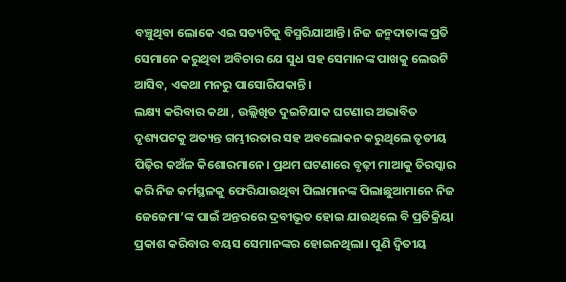ବଞ୍ଚୁଥିବା ଲୋକେ ଏଇ ସତ୍ୟଟିକୁ ବିସ୍ମରିଯାଆନ୍ତି। ନିଜ ଜନ୍ମଦାତାଙ୍କ ପ୍ରତି ସେମାନେ କରୁଥିବା ଅବିଚାର ଯେ ସୁଧ ସହ ସେମାନଙ୍କ ପାଖକୁ ଲେଉଟି ଆସିବ, ଏକଥା ମନରୁ ପାସୋରିପକାନ୍ତି।
ଲକ୍ଷ୍ୟ କରିବାର କଥା , ଉଲ୍ଲିଖିତ ଦୁଇଟିଯାକ ଘଟଣାର ଅଭାବିତ ଦୃଶ୍ୟପଟକୁ ଅତ୍ୟନ୍ତ ଗମ୍ଭୀରତାର ସହ ଅବଲୋକନ କରୁଥିଲେ ତୃତୀୟ ପିଢ଼ିର କଅଁଳ କିଶୋରମାନେ। ପ୍ରଥମ ଘଟଣାରେ ବୃଢ଼ୀ ମାଆକୁ ତିରସ୍କାର କରି ନିଜ କର୍ମସ୍ଥଳକୁ ଫେରିଯାଉଥିବା ପିଲାମାନଙ୍କ ପିଲାଛୁଆମାନେ ନିଜ ଜେଜେମା’ଙ୍କ ପାଇଁ ଅନ୍ତରରେ ଦ୍ରବୀଭୂତ ହୋଇ ଯାଉଥିଲେ ବି ପ୍ରତିକ୍ରିୟା ପ୍ରକାଶ କରିବାର ବୟସ ସେମାନଙ୍କର ହୋଇନଥିଲା। ପୁଣି ଦ୍ୱିତୀୟ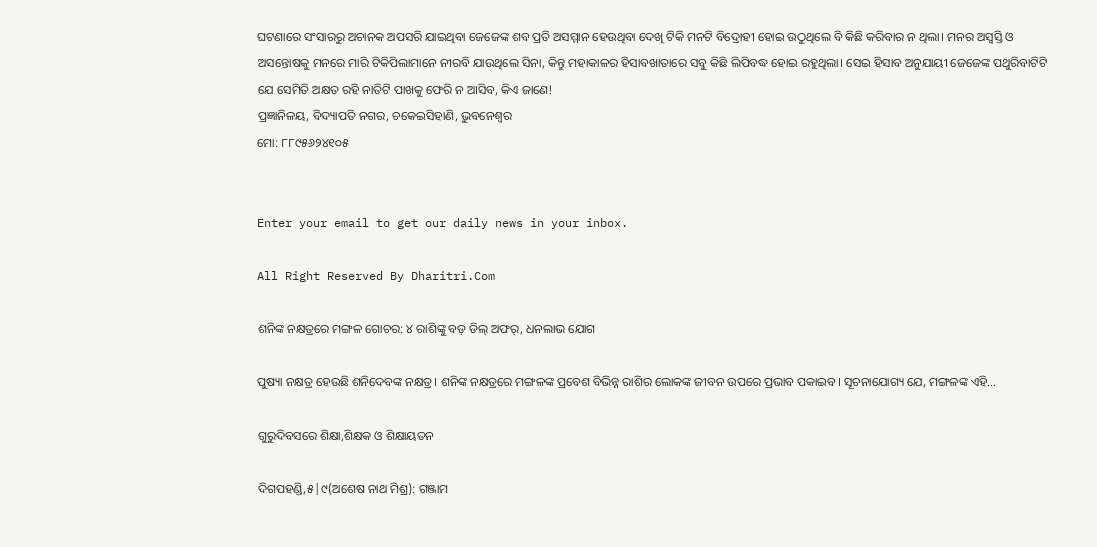ଘଟଣାରେ ସଂସାରରୁ ଅଚାନକ ଅପସରି ଯାଇଥିବା ଜେଜେଙ୍କ ଶବ ପ୍ରତି ଅସମ୍ମାନ ହେଉଥିବା ଦେଖି ଟିକି ମନଟି ବିଦ୍ରୋହୀ ହୋଇ ଉଠୁଥିଲେ ବି କିଛି କରିବାର ନ ଥିଲା। ମନର ଅସ୍ବସ୍ତି ଓ ଅସନ୍ତୋଷକୁ ମନରେ ମାରି ଟିକିପିଲାମାନେ ନୀରବି ଯାଉଥିଲେ ସିନା, କିନ୍ତୁ ମହାକାଳର ହିସାବଖାତାରେ ସବୁ କିଛି ଲିପିବଦ୍ଧ ହୋଇ ରହୁଥିଲା। ସେଇ ହିସାବ ଅନୁଯାୟୀ ଜେଜେଙ୍କ ପଥୁରିବାଟିଟି ଯେ ସେମିତି ଅକ୍ଷତ ରହି ନାତିଟି ପାଖକୁ ଫେରି ନ ଆସିବ, କିଏ ଜାଣେ!
ପ୍ରଜ୍ଞାନିଳୟ, ବିଦ୍ୟାପତି ନଗର, ଚକେଇସିହାଣି, ଭୁବନେଶ୍ୱର
ମୋ: ୮୮୯୫୬୨୪୧୦୫


Enter your email to get our daily news in your inbox.

All Right Reserved By Dharitri.Com

ଶନିଙ୍କ ନକ୍ଷତ୍ରରେ ମଙ୍ଗଳ ଗୋଚର: ୪ ରାଶିଙ୍କୁ ବଡ଼ ଡିଲ୍‌ ଅଫର୍‌, ଧନଲାଭ ଯୋଗ

ପୁଷ୍ୟା ନକ୍ଷତ୍ର ହେଉଛି ଶନିଦେବଙ୍କ ନକ୍ଷତ୍ର। ଶନିଙ୍କ ନକ୍ଷତ୍ରରେ ମଙ୍ଗଳଙ୍କ ପ୍ରବେଶ ବିଭିନ୍ନ ରାଶିର ଲୋକଙ୍କ ଜୀବନ ଉପରେ ପ୍ରଭାବ ପକାଇବ। ସୂଚନାଯୋଗ୍ୟ ଯେ, ମଙ୍ଗଳଙ୍କ ଏହି…

ଗୁରୁଦିବସରେ ଶିକ୍ଷା,ଶିକ୍ଷକ ଓ ଶିକ୍ଷାୟତନ

ଦିଗପହଣ୍ଡି,୫|୯(ଅଶେଷ ନାଥ ମିଶ୍ର): ଗଞ୍ଜାମ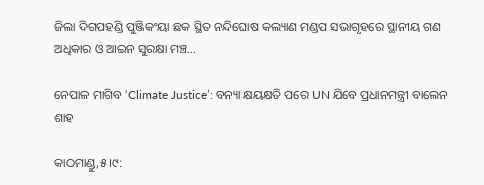ଜିଲା ଦିଗପହଣ୍ଡି ପୁଞ୍ଜିକଂୟା ଛକ ସ୍ଥିତ ନନ୍ଦିଘୋଷ କଲ୍ୟାଣ ମଣ୍ଡପ ସଭାଗୃହରେ ସ୍ଥାନୀୟ ଗଣ ଅଧିକାର ଓ ଆଇନ ସୁରକ୍ଷା ମଞ୍ଚ…

ନେପାଳ ମାଗିବ ‘Climate Justice’: ବନ୍ୟା କ୍ଷୟକ୍ଷତି ପରେ UN ଯିବେ ପ୍ରଧାନମନ୍ତ୍ରୀ ବାଲେନ ଶାହ

କାଠମାଣ୍ଡୁ,୫।୯: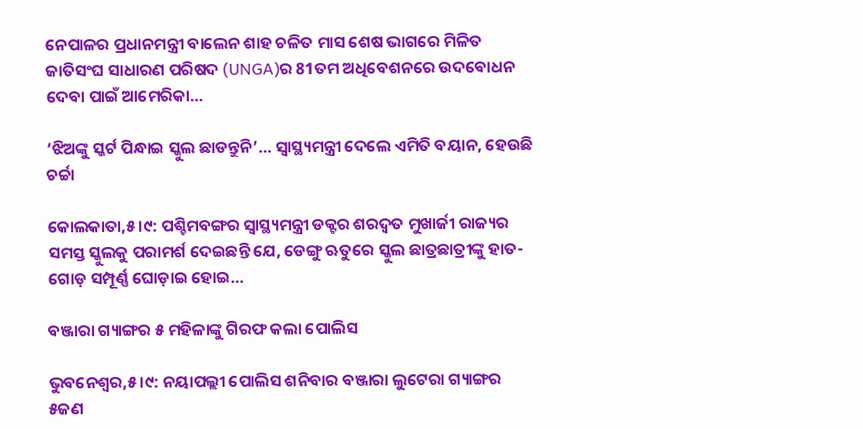ନେପାଳର ପ୍ରଧାନମନ୍ତ୍ରୀ ବାଲେନ ଶାହ ଚଳିତ ମାସ ଶେଷ ଭାଗରେ ମିଳିତ ଜାତିସଂଘ ସାଧାରଣ ପରିଷଦ (UNGA)ର 81ତମ ଅଧିବେଶନରେ ଉଦବୋଧନ ଦେବା ପାଇଁ ଆମେରିକା…

‘ଝିଅଙ୍କୁ ସ୍କର୍ଟ ପିନ୍ଧାଇ ସ୍କୁଲ ଛାଡନ୍ତୁନି’… ସ୍ୱାସ୍ଥ୍ୟମନ୍ତ୍ରୀ ଦେଲେ ଏମିତି ବୟାନ, ହେଉଛି ଚର୍ଚ୍ଚା

କୋଲକାତା,୫।୯: ପଶ୍ଚିମବଙ୍ଗର ସ୍ୱାସ୍ଥ୍ୟମନ୍ତ୍ରୀ ଡକ୍ଟର ଶରଦ୍ୱତ ମୁଖାର୍ଜୀ ରାଜ୍ୟର ସମସ୍ତ ସ୍କୁଲକୁ ପରାମର୍ଶ ଦେଇଛନ୍ତି ଯେ, ଡେଙ୍ଗୁ ଋତୁରେ ସ୍କୁଲ ଛାତ୍ରଛାତ୍ରୀଙ୍କୁ ହାତ-ଗୋଡ଼ ସମ୍ପୂର୍ଣ୍ଣ ଘୋଡ଼ାଇ ହୋଇ…

ବଞ୍ଜାରା ଗ୍ୟାଙ୍ଗର ୫ ମହିଳାଙ୍କୁ ଗିରଫ କଲା ପୋଲିସ

ଭୁବନେଶ୍ୱର,୫।୯: ନୟାପଲ୍ଲୀ ପୋଲିସ ଶନିବାର ବଞ୍ଜାରା ଲୁଟେରା ଗ୍ୟାଙ୍ଗର ୫ଜଣ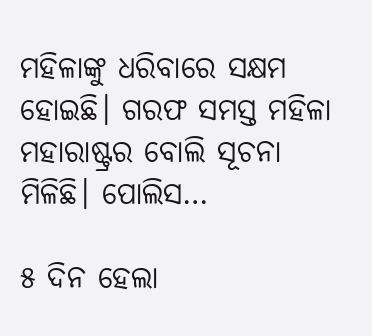ମହିଳାଙ୍କୁ ଧରିବାରେ ସକ୍ଷମ ହୋଇଛି। ଗରଫ ସମସ୍ତ ମହିଳା ମହାରାଷ୍ଟ୍ରର ବୋଲି ସୂଚନା ମିଳିଛି। ପୋଲିସ…

୫ ଦିନ ହେଲା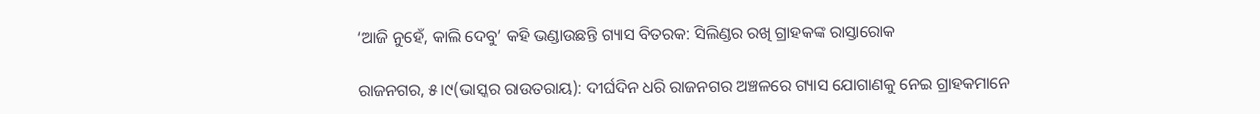‘ଆଜି ନୁହେଁ, କାଲି ଦେବୁ’ କହି ଭଣ୍ଡାଉଛନ୍ତି ଗ୍ୟାସ ବିତରକ: ସିଲିଣ୍ଡର ରଖି ଗ୍ରାହକଙ୍କ ରାସ୍ତାରୋକ

ରାଜନଗର, ୫।୯(ଭାସ୍କର ରାଉତରାୟ): ଦୀର୍ଘଦିନ ଧରି ରାଜନଗର ଅଞ୍ଚଳରେ ଗ୍ୟାସ ଯୋଗାଣକୁ ନେଇ ଗ୍ରାହକମାନେ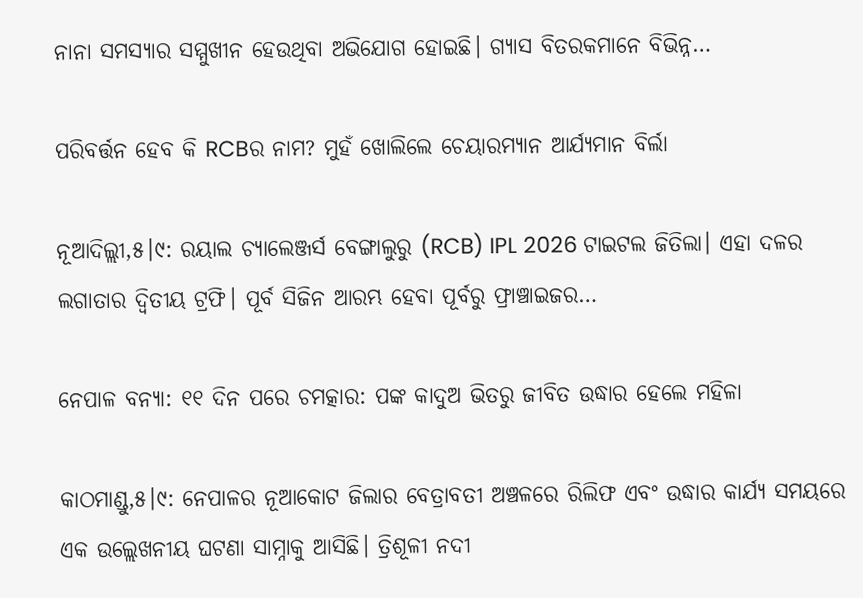ନାନା ସମସ୍ୟାର ସମ୍ମୁଖୀନ ହେଉଥିବା ଅଭିଯୋଗ ହୋଇଛି। ଗ୍ୟାସ ବିତରକମାନେ ବିଭିନ୍ନ…

ପରିବର୍ତ୍ତନ ହେବ କି RCBର ନାମ? ମୁହଁ ଖୋଲିଲେ ଚେୟାରମ୍ୟାନ ଆର୍ଯ୍ୟମାନ ବିର୍ଲା

ନୂଆଦିଲ୍ଲୀ,୫।୯: ରୟାଲ ଚ୍ୟାଲେଞ୍ଜର୍ସ ବେଙ୍ଗାଲୁରୁ (RCB) IPL 2026 ଟାଇଟଲ ଜିତିଲା। ଏହା ଦଳର ଲଗାତାର ଦ୍ୱିତୀୟ ଟ୍ରଫି। ପୂର୍ବ ସିଜିନ ଆରମ୍ଭ ହେବା ପୂର୍ବରୁ ଫ୍ରାଞ୍ଚାଇଜର…

ନେପାଳ ବନ୍ୟା: ୧୧ ଦିନ ପରେ ଚମତ୍କାର: ପଙ୍କ କାଦୁଅ ଭିତରୁ ଜୀବିତ ଉଦ୍ଧାର ହେଲେ ମହିଳା

କାଠମାଣ୍ଡୁ,୫।୯: ନେପାଳର ନୂଆକୋଟ ଜିଲାର ବେତ୍ରାବତୀ ଅଞ୍ଚଳରେ ରିଲିଫ ଏବଂ ଉଦ୍ଧାର କାର୍ଯ୍ୟ ସମୟରେ ଏକ ଉଲ୍ଲେଖନୀୟ ଘଟଣା ସାମ୍ନାକୁ ଆସିଛି। ତ୍ରିଶୂଳୀ ନଦୀ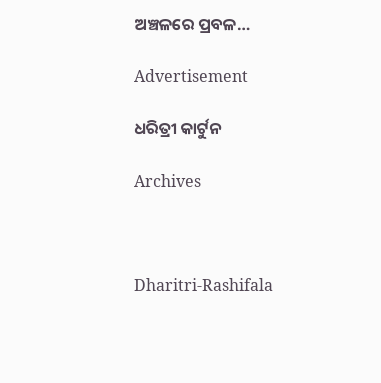ଅଞ୍ଚଳରେ ପ୍ରବଳ…

Advertisement

ଧରିତ୍ରୀ କାର୍ଟୁନ

Archives



Dharitri-Rashifala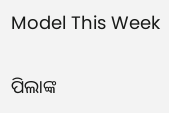Model This Week

ପିଲାଙ୍କ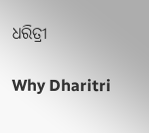ଧରିତ୍ରୀ

Why Dharitri